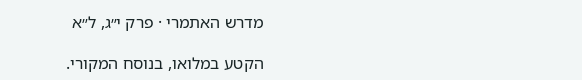מדרש האתמרי · פרק י״ג, ל״א

הקטע במלואו, בנוסח המקורי.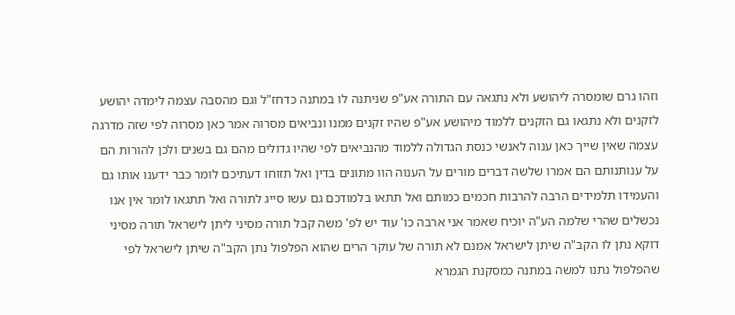וזהו גרם שומסרה ליהושע ולא נתגאה עם התורה אע"פ שניתנה לו במתנה כדחז"ל וגם מהסבה עצמה לימדה יהושע לזקנים ולא נתגאו גם הזקנים ללמוד מיהושע אע"פ שהיו זקנים ממנו ונביאים מסרוה אמר כאן מסרוה לפי שזה מדרגה עצמה שאין שייך כאן ענוה לאנשי כנסת הגדולה ללמוד מהנביאים לפי שהיו גדולים מהם גם בשנים ולכן להורות הם על ענותנותם הם אמרו שלשה דברים מורים על הענוה הוו מתונים בדין ואל תזוחו דעתיכם לומר כבר ידענו אותו גם והעמידו תלמידים הרבה להרבות חכמים כמותם ואל תתאו בלמודכם גם עשו סייג לתורה ואל תתגאו לומר אין אנו נכשלים שהרי שלמה הע"ה יוכיח שאמר אני ארבה כו' עוד יש לפ' משה קבל תורה מסיני ליתן לישראל תורה מסיני דוקא נתן לו הקב"ה שיתן לישראל אמנם לא תורה של עוקר הרים שהוא הפלפול נתן הקב"ה שיתן לישראל לפי שהפלפול נתנו למשה במתנה כמסקנת הגמרא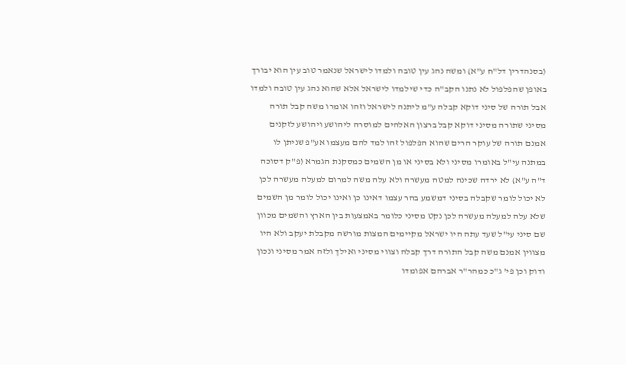(בסנהדרין דל"ח ע"א) ומשה נהג עין טובה ולמדו לישראל שנאמר טוב עין הוא יבורך באופן שהפלפול לא נתנו הקב"ה כדי שילמדו לישראל אלא שהוא נהג עין טובה ולמדו אבל תורה של סיני דוקא קבלה ע"מ ליתנה לישראל וזהו אומרו משה קבל תורה מסיני שתורה מסיני דוקא קבל ברצון האלהים למוסרה ליהושע ויהושע לזקנים אמנם תורה של עוקר הרים שהוא הפלפול זהו למד להם מעצמו אע"פ שניתן לו במתנה עי"ל באומרו מסיני ולא בסיני או מן השמים כמסקנת הגמרא (פ"ק דסוכה ד"ה ע"א) לא ירדה שכינה למטה מעשרה ולא עלה משה למרום למעלה מעשרה לכן לא יכול לומר שקבלה בסיני דמשמע בהר עצמו דאינו כן ואינו יכול לומר מן השמים שלא עלה למעלה מעשרה לכן נקט מסיני כלומר באמצעות בין הארץ והשמים מכוון שם סיני עי"ל שעד עתה היו ישראל מקיימים המצות מורשה מקבלת יעקב ולא היו מצווין אמנם משה קבל התורה דרך קבלה וצווי מסיני ואילך ולזה אמר מסיני ונכון ודוק וכן פי' ג"כ כמהר"ר אברהם אפומדו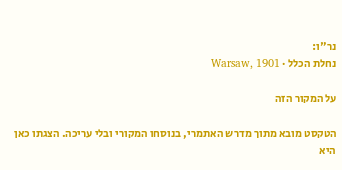נר"ו:
נחלת הכלל · Warsaw, 1901

על המקור הזה

הטקסט מובא מתוך מדרש האתמרי, בנוסחו המקורי ובלי עריכה. הצגתו כאן היא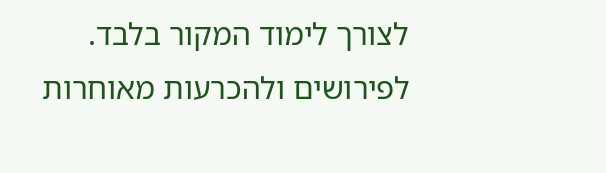לצורך לימוד המקור בלבד. לפירושים ולהכרעות מאוחרות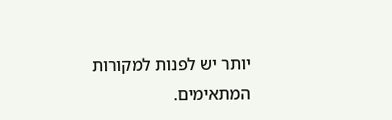יותר יש לפנות למקורות המתאימים.